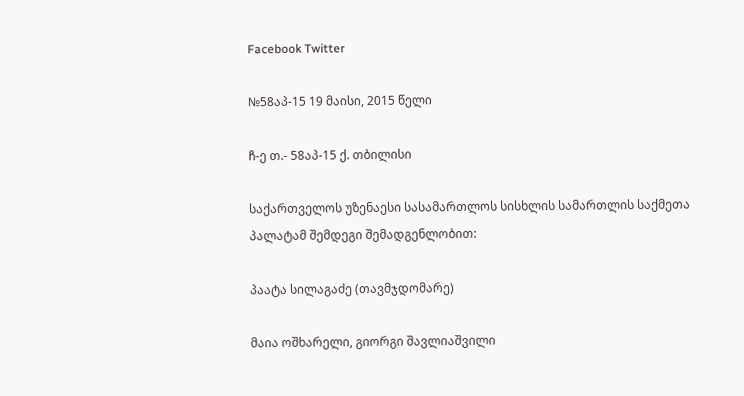Facebook Twitter

№58აპ-15 19 მაისი, 2015 წელი

ჩ-ე თ.- 58აპ-15 ქ. თბილისი

საქართველოს უზენაესი სასამართლოს სისხლის სამართლის საქმეთა პალატამ შემდეგი შემადგენლობით:

პაატა სილაგაძე (თავმჯდომარე)

მაია ოშხარელი, გიორგი შავლიაშვილი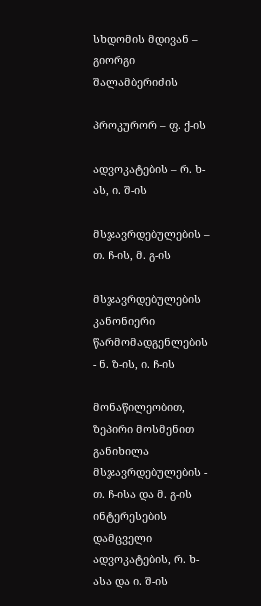სხდომის მდივან – გიორგი შალამბერიძის

პროკურორ – ფ. ქ-ის

ადვოკატების – რ. ხ-ას, ი. შ-ის

მსჯავრდებულების – თ. ჩ-ის, მ. გ-ის

მსჯავრდებულების კანონიერი წარმომადგენლების - ნ. ზ-ის, ი. ჩ-ის

მონაწილეობით, ზეპირი მოსმენით განიხილა მსჯავრდებულების - თ. ჩ-ისა და მ. გ-ის ინტერესების დამცველი ადვოკატების, რ. ხ-ასა და ი. შ-ის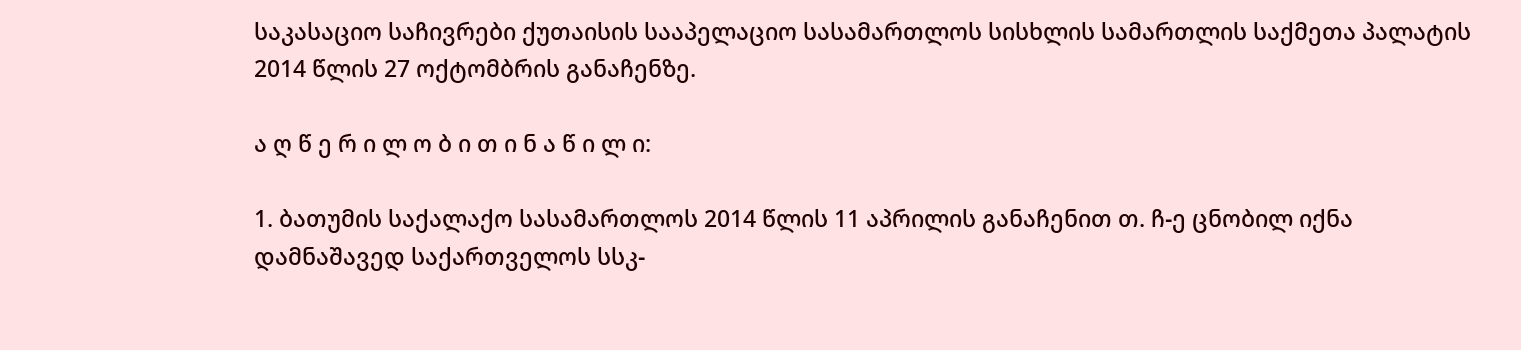საკასაციო საჩივრები ქუთაისის სააპელაციო სასამართლოს სისხლის სამართლის საქმეთა პალატის 2014 წლის 27 ოქტომბრის განაჩენზე.

ა ღ წ ე რ ი ლ ო ბ ი თ ი ნ ა წ ი ლ ი:

1. ბათუმის საქალაქო სასამართლოს 2014 წლის 11 აპრილის განაჩენით თ. ჩ-ე ცნობილ იქნა დამნაშავედ საქართველოს სსკ-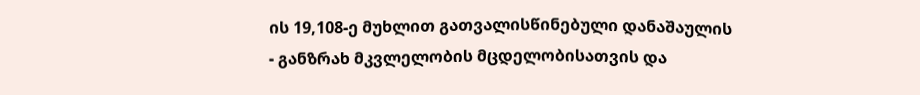ის 19,108-ე მუხლით გათვალისწინებული დანაშაულის - განზრახ მკვლელობის მცდელობისათვის და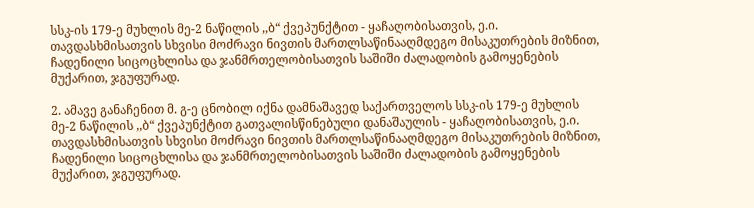სსკ-ის 179-ე მუხლის მე-2 ნაწილის ,,ბ“ ქვეპუნქტით - ყაჩაღობისათვის, ე.ი. თავდასხმისათვის სხვისი მოძრავი ნივთის მართლსაწინააღმდეგო მისაკუთრების მიზნით, ჩადენილი სიცოცხლისა და ჯანმრთელობისათვის საშიში ძალადობის გამოყენების მუქარით, ჯგუფურად.

2. ამავე განაჩენით მ. გ-ე ცნობილ იქნა დამნაშავედ საქართველოს სსკ-ის 179-ე მუხლის მე-2 ნაწილის ,,ბ“ ქვეპუნქტით გათვალისწინებული დანაშაულის - ყაჩაღობისათვის, ე.ი. თავდასხმისათვის სხვისი მოძრავი ნივთის მართლსაწინააღმდეგო მისაკუთრების მიზნით, ჩადენილი სიცოცხლისა და ჯანმრთელობისათვის საშიში ძალადობის გამოყენების მუქარით, ჯგუფურად.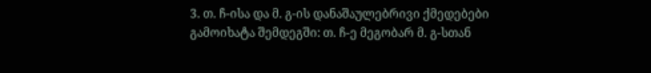3. თ. ჩ-ისა და მ. გ-ის დანაშაულებრივი ქმედებები გამოიხატა შემდეგში: თ. ჩ-ე მეგობარ მ. გ-სთან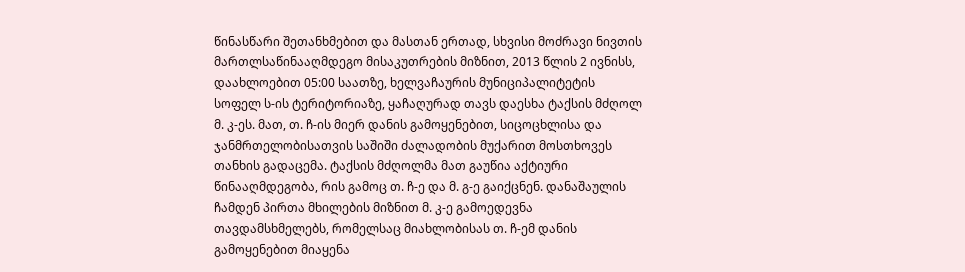წინასწარი შეთანხმებით და მასთან ერთად, სხვისი მოძრავი ნივთის მართლსაწინააღმდეგო მისაკუთრების მიზნით, 2013 წლის 2 ივნისს, დაახლოებით 05:00 საათზე, ხელვაჩაურის მუნიციპალიტეტის სოფელ ს-ის ტერიტორიაზე, ყაჩაღურად თავს დაესხა ტაქსის მძღოლ მ. კ-ეს. მათ, თ. ჩ-ის მიერ დანის გამოყენებით, სიცოცხლისა და ჯანმრთელობისათვის საშიში ძალადობის მუქარით მოსთხოვეს თანხის გადაცემა. ტაქსის მძღოლმა მათ გაუწია აქტიური წინააღმდეგობა, რის გამოც თ. ჩ-ე და მ. გ-ე გაიქცნენ. დანაშაულის ჩამდენ პირთა მხილების მიზნით მ. კ-ე გამოედევნა თავდამსხმელებს, რომელსაც მიახლობისას თ. ჩ-ემ დანის გამოყენებით მიაყენა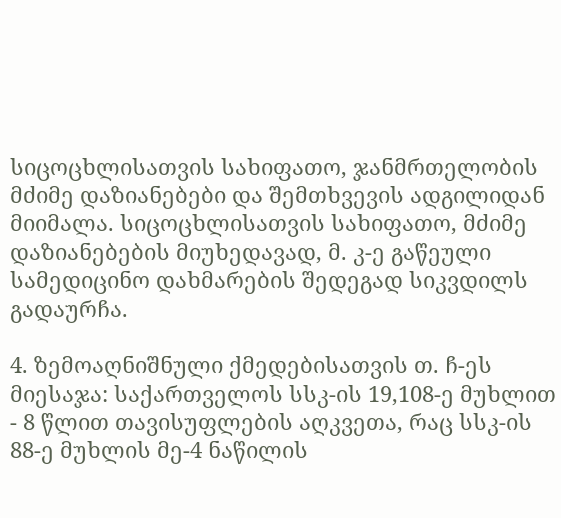სიცოცხლისათვის სახიფათო, ჯანმრთელობის მძიმე დაზიანებები და შემთხვევის ადგილიდან მიიმალა. სიცოცხლისათვის სახიფათო, მძიმე დაზიანებების მიუხედავად, მ. კ-ე გაწეული სამედიცინო დახმარების შედეგად სიკვდილს გადაურჩა.

4. ზემოაღნიშნული ქმედებისათვის თ. ჩ-ეს მიესაჯა: საქართველოს სსკ-ის 19,108-ე მუხლით - 8 წლით თავისუფლების აღკვეთა, რაც სსკ-ის 88-ე მუხლის მე-4 ნაწილის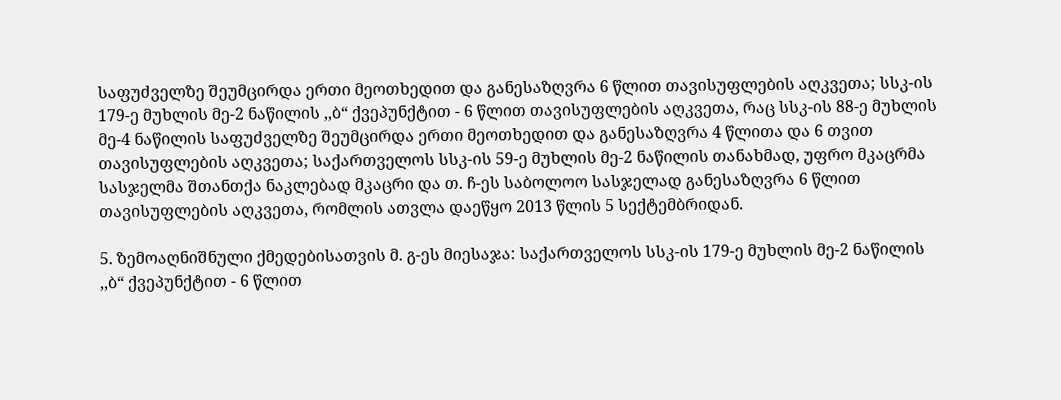საფუძველზე შეუმცირდა ერთი მეოთხედით და განესაზღვრა 6 წლით თავისუფლების აღკვეთა; სსკ-ის 179-ე მუხლის მე-2 ნაწილის ,,ბ“ ქვეპუნქტით - 6 წლით თავისუფლების აღკვეთა, რაც სსკ-ის 88-ე მუხლის მე-4 ნაწილის საფუძველზე შეუმცირდა ერთი მეოთხედით და განესაზღვრა 4 წლითა და 6 თვით თავისუფლების აღკვეთა; საქართველოს სსკ-ის 59-ე მუხლის მე-2 ნაწილის თანახმად, უფრო მკაცრმა სასჯელმა შთანთქა ნაკლებად მკაცრი და თ. ჩ-ეს საბოლოო სასჯელად განესაზღვრა 6 წლით თავისუფლების აღკვეთა, რომლის ათვლა დაეწყო 2013 წლის 5 სექტემბრიდან.

5. ზემოაღნიშნული ქმედებისათვის მ. გ-ეს მიესაჯა: საქართველოს სსკ-ის 179-ე მუხლის მე-2 ნაწილის ,,ბ“ ქვეპუნქტით - 6 წლით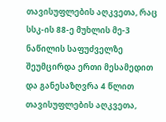თავისუფლების აღკვეთა, რაც სსკ-ის 88-ე მუხლის მე-3 ნაწილის საფუძველზე შეუმცირდა ერთი მესამედით და განესაზღვრა 4 წლით თავისუფლების აღკვეთა,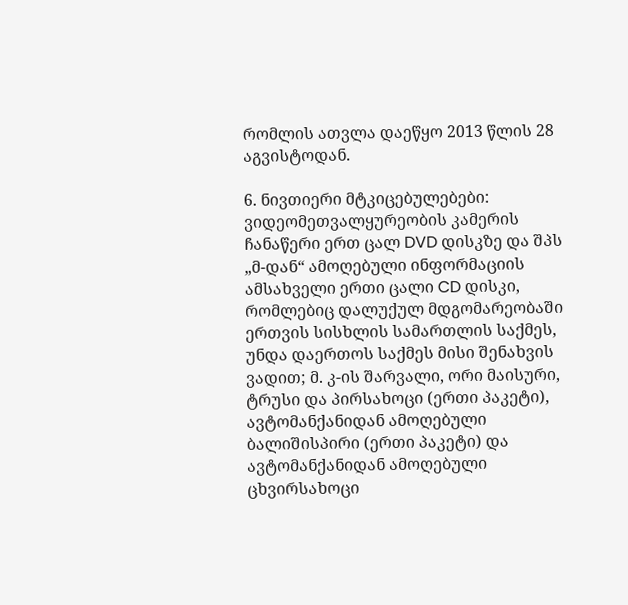რომლის ათვლა დაეწყო 2013 წლის 28 აგვისტოდან.

6. ნივთიერი მტკიცებულებები: ვიდეომეთვალყურეობის კამერის ჩანაწერი ერთ ცალ DVD დისკზე და შპს „მ-დან“ ამოღებული ინფორმაციის ამსახველი ერთი ცალი CD დისკი, რომლებიც დალუქულ მდგომარეობაში ერთვის სისხლის სამართლის საქმეს, უნდა დაერთოს საქმეს მისი შენახვის ვადით; მ. კ-ის შარვალი, ორი მაისური, ტრუსი და პირსახოცი (ერთი პაკეტი), ავტომანქანიდან ამოღებული ბალიშისპირი (ერთი პაკეტი) და ავტომანქანიდან ამოღებული ცხვირსახოცი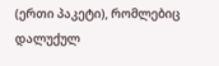(ერთი პაკეტი), რომლებიც დალუქულ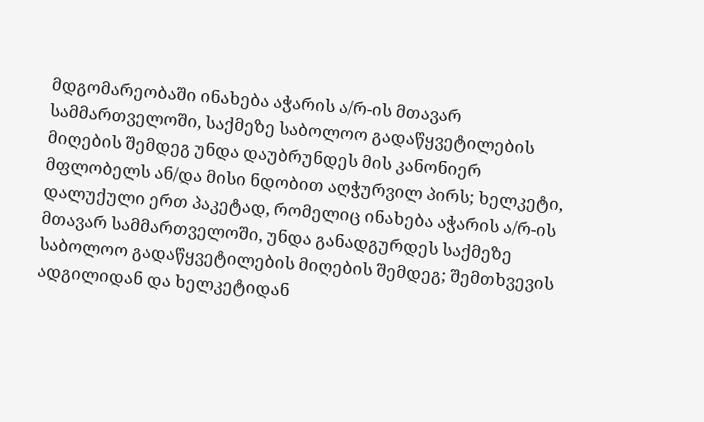მდგომარეობაში ინახება აჭარის ა/რ-ის მთავარ სამმართველოში, საქმეზე საბოლოო გადაწყვეტილების მიღების შემდეგ უნდა დაუბრუნდეს მის კანონიერ მფლობელს ან/და მისი ნდობით აღჭურვილ პირს; ხელკეტი, დალუქული ერთ პაკეტად, რომელიც ინახება აჭარის ა/რ-ის მთავარ სამმართველოში, უნდა განადგურდეს საქმეზე საბოლოო გადაწყვეტილების მიღების შემდეგ; შემთხვევის ადგილიდან და ხელკეტიდან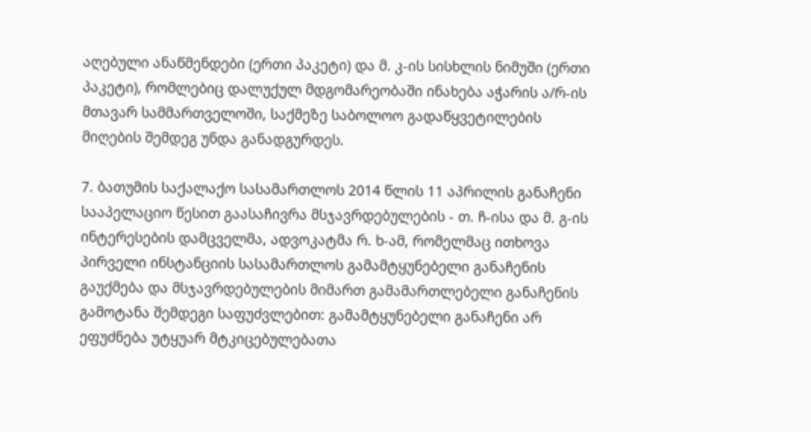აღებული ანაწმენდები (ერთი პაკეტი) და მ. კ-ის სისხლის ნიმუში (ერთი პაკეტი), რომლებიც დალუქულ მდგომარეობაში ინახება აჭარის ა/რ-ის მთავარ სამმართველოში, საქმეზე საბოლოო გადაწყვეტილების მიღების შემდეგ უნდა განადგურდეს.

7. ბათუმის საქალაქო სასამართლოს 2014 წლის 11 აპრილის განაჩენი სააპელაციო წესით გაასაჩივრა მსჯავრდებულების - თ. ჩ-ისა და მ. გ-ის ინტერესების დამცველმა, ადვოკატმა რ. ხ-ამ, რომელმაც ითხოვა პირველი ინსტანციის სასამართლოს გამამტყუნებელი განაჩენის გაუქმება და მსჯავრდებულების მიმართ გამამართლებელი განაჩენის გამოტანა შემდეგი საფუძვლებით: გამამტყუნებელი განაჩენი არ ეფუძნება უტყუარ მტკიცებულებათა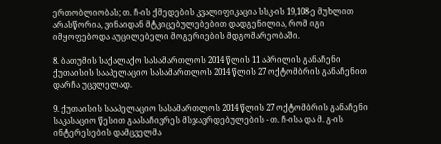ერთობლიობას; თ. ჩ-ის ქმედების კვალიფიკაცია სსკ-ის 19,108-ე მუხლით არასწორია, ვინაიდან მტკიცებულებებით დადგენილია, რომ იგი იმყოფებოდა აუცილებელი მოგერიების მდგომარეობაში.

8. ბათუმის საქალაქო სასამართლოს 2014 წლის 11 აპრილის განაჩენი ქუთაისის სააპელაციო სასამართლოს 2014 წლის 27 ოქტომბრის განაჩენით დარჩა უცვლელად.

9. ქუთაისის სააპელაციო სასამართლოს 2014 წლის 27 ოქტომბრის განაჩენი საკასაციო წესით გაასაჩივრეს მსჯავრდებულების - თ. ჩ-ისა და მ. გ-ის ინტერესების დამცველმა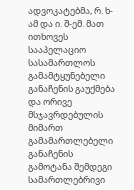ადვოკატებმა, რ. ხ-ამ და ი. შ-ემ. მათ ითხოვეს სააპელაციო სასამართლოს გამამტყუნებელი განაჩენის გაუქმება და ორივე მსჯავრდებულის მიმართ გამამართლებელი განაჩენის გამოტანა შემდეგი სამართლებრივი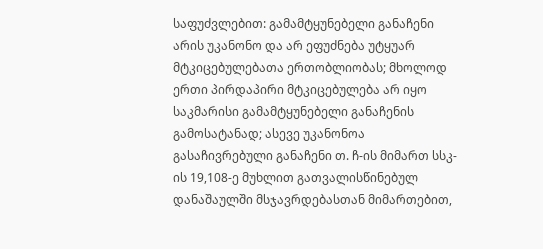საფუძვლებით: გამამტყუნებელი განაჩენი არის უკანონო და არ ეფუძნება უტყუარ მტკიცებულებათა ერთობლიობას; მხოლოდ ერთი პირდაპირი მტკიცებულება არ იყო საკმარისი გამამტყუნებელი განაჩენის გამოსატანად; ასევე უკანონოა გასაჩივრებული განაჩენი თ. ჩ-ის მიმართ სსკ-ის 19,108-ე მუხლით გათვალისწინებულ დანაშაულში მსჯავრდებასთან მიმართებით,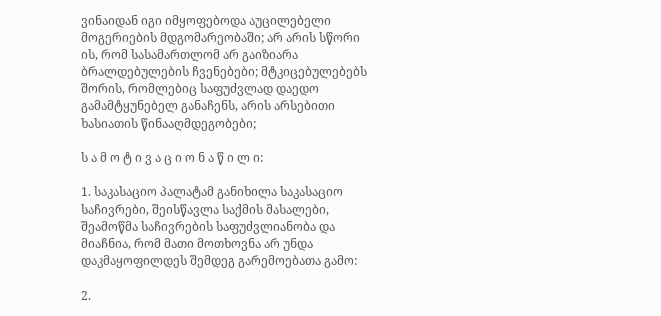ვინაიდან იგი იმყოფებოდა აუცილებელი მოგერიების მდგომარეობაში; არ არის სწორი ის, რომ სასამართლომ არ გაიზიარა ბრალდებულების ჩვენებები; მტკიცებულებებს შორის, რომლებიც საფუძვლად დაედო გამამტყუნებელ განაჩენს, არის არსებითი ხასიათის წინააღმდეგობები;

ს ა მ ო ტ ი ვ ა ც ი ო ნ ა წ ი ლ ი:

1. საკასაციო პალატამ განიხილა საკასაციო საჩივრები, შეისწავლა საქმის მასალები, შეამოწმა საჩივრების საფუძვლიანობა და მიაჩნია, რომ მათი მოთხოვნა არ უნდა დაკმაყოფილდეს შემდეგ გარემოებათა გამო:

2.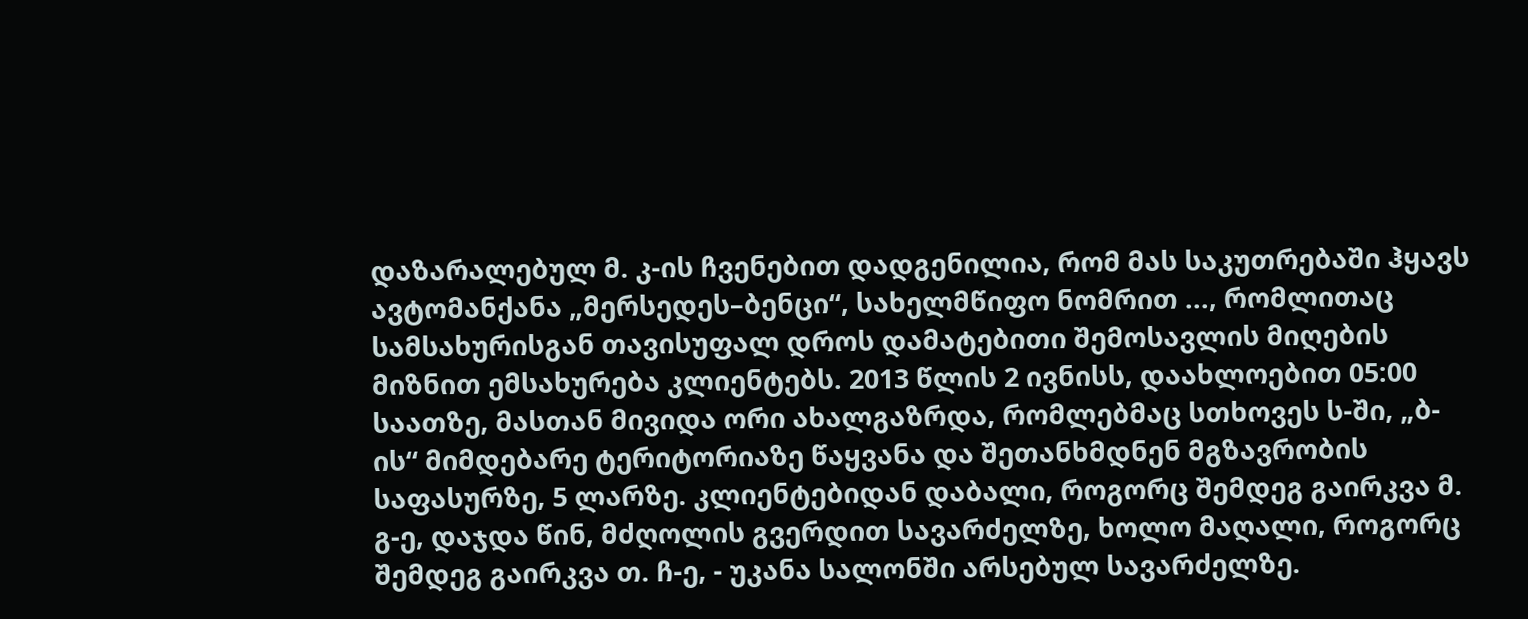დაზარალებულ მ. კ-ის ჩვენებით დადგენილია, რომ მას საკუთრებაში ჰყავს ავტომანქანა „მერსედეს–ბენცი“, სახელმწიფო ნომრით ..., რომლითაც სამსახურისგან თავისუფალ დროს დამატებითი შემოსავლის მიღების მიზნით ემსახურება კლიენტებს. 2013 წლის 2 ივნისს, დაახლოებით 05:00 საათზე, მასთან მივიდა ორი ახალგაზრდა, რომლებმაც სთხოვეს ს-ში, „ბ-ის“ მიმდებარე ტერიტორიაზე წაყვანა და შეთანხმდნენ მგზავრობის საფასურზე, 5 ლარზე. კლიენტებიდან დაბალი, როგორც შემდეგ გაირკვა მ. გ-ე, დაჯდა წინ, მძღოლის გვერდით სავარძელზე, ხოლო მაღალი, როგორც შემდეგ გაირკვა თ. ჩ-ე, - უკანა სალონში არსებულ სავარძელზე.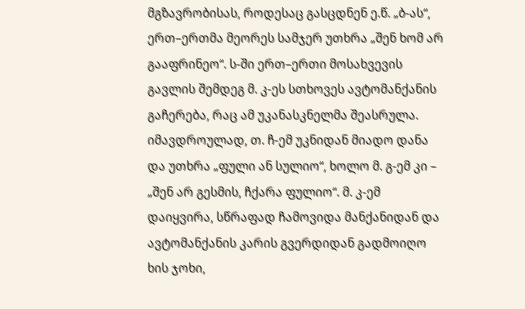მგზავრობისას, როდესაც გასცდნენ ე.წ. „ბ-ას“, ერთ–ერთმა მეორეს სამჯერ უთხრა „შენ ხომ არ გააფრინეო“. ს-ში ერთ–ერთი მოსახვევის გავლის შემდეგ მ. კ-ეს სთხოვეს ავტომანქანის გაჩერება, რაც ამ უკანასკნელმა შეასრულა. იმავდროულად, თ. ჩ-ემ უკნიდან მიადო დანა და უთხრა „ფული ან სულიო“, ხოლო მ. გ-ემ კი – „შენ არ გესმის, ჩქარა ფულიო“. მ. კ-ემ დაიყვირა, სწრაფად ჩამოვიდა მანქანიდან და ავტომანქანის კარის გვერდიდან გადმოიღო ხის ჯოხი,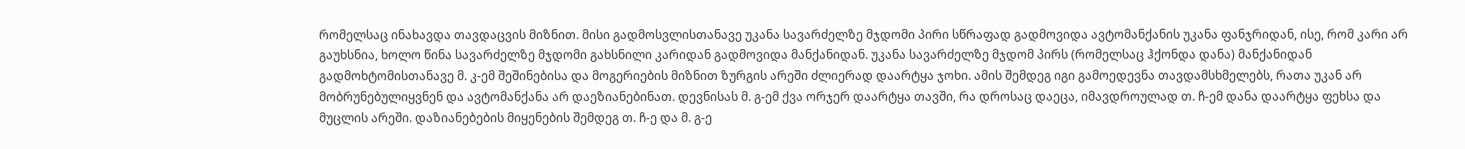რომელსაც ინახავდა თავდაცვის მიზნით. მისი გადმოსვლისთანავე უკანა სავარძელზე მჯდომი პირი სწრაფად გადმოვიდა ავტომანქანის უკანა ფანჯრიდან, ისე, რომ კარი არ გაუხსნია, ხოლო წინა სავარძელზე მჯდომი გახსნილი კარიდან გადმოვიდა მანქანიდან. უკანა სავარძელზე მჯდომ პირს (რომელსაც ჰქონდა დანა) მანქანიდან გადმოხტომისთანავე მ. კ-ემ შეშინებისა და მოგერიების მიზნით ზურგის არეში ძლიერად დაარტყა ჯოხი. ამის შემდეგ იგი გამოედევნა თავდამსხმელებს, რათა უკან არ მობრუნებულიყვნენ და ავტომანქანა არ დაეზიანებინათ. დევნისას მ. გ-ემ ქვა ორჯერ დაარტყა თავში, რა დროსაც დაეცა, იმავდროულად თ. ჩ-ემ დანა დაარტყა ფეხსა და მუცლის არეში. დაზიანებების მიყენების შემდეგ თ. ჩ-ე და მ. გ-ე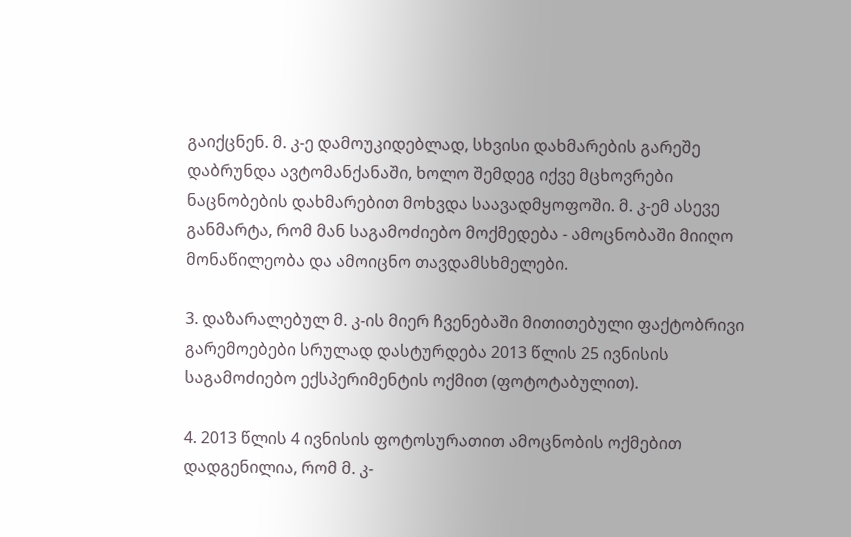გაიქცნენ. მ. კ-ე დამოუკიდებლად, სხვისი დახმარების გარეშე დაბრუნდა ავტომანქანაში, ხოლო შემდეგ იქვე მცხოვრები ნაცნობების დახმარებით მოხვდა საავადმყოფოში. მ. კ-ემ ასევე განმარტა, რომ მან საგამოძიებო მოქმედება - ამოცნობაში მიიღო მონაწილეობა და ამოიცნო თავდამსხმელები.

3. დაზარალებულ მ. კ-ის მიერ ჩვენებაში მითითებული ფაქტობრივი გარემოებები სრულად დასტურდება 2013 წლის 25 ივნისის საგამოძიებო ექსპერიმენტის ოქმით (ფოტოტაბულით).

4. 2013 წლის 4 ივნისის ფოტოსურათით ამოცნობის ოქმებით დადგენილია, რომ მ. კ-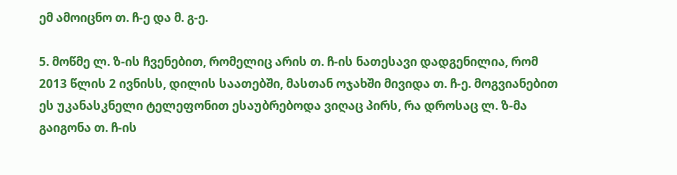ემ ამოიცნო თ. ჩ-ე და მ. გ-ე.

5. მოწმე ლ. ზ-ის ჩვენებით, რომელიც არის თ. ჩ-ის ნათესავი დადგენილია, რომ 2013 წლის 2 ივნისს, დილის საათებში, მასთან ოჯახში მივიდა თ. ჩ-ე. მოგვიანებით ეს უკანასკნელი ტელეფონით ესაუბრებოდა ვიღაც პირს, რა დროსაც ლ. ზ-მა გაიგონა თ. ჩ-ის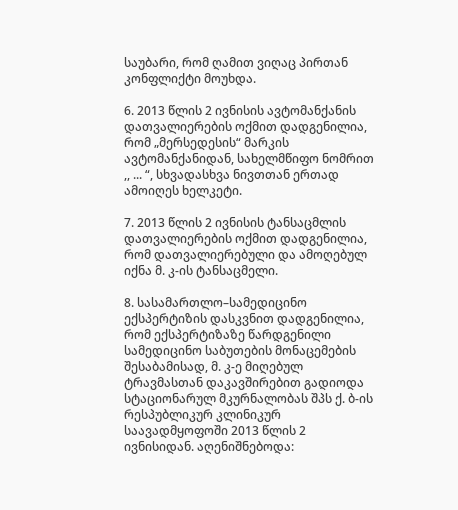საუბარი, რომ ღამით ვიღაც პირთან კონფლიქტი მოუხდა.

6. 2013 წლის 2 ივნისის ავტომანქანის დათვალიერების ოქმით დადგენილია, რომ „მერსედესის“ მარკის ავტომანქანიდან, სახელმწიფო ნომრით ,, ... “, სხვადასხვა ნივთთან ერთად ამოიღეს ხელკეტი.

7. 2013 წლის 2 ივნისის ტანსაცმლის დათვალიერების ოქმით დადგენილია, რომ დათვალიერებული და ამოღებულ იქნა მ. კ-ის ტანსაცმელი.

8. სასამართლო–სამედიცინო ექსპერტიზის დასკვნით დადგენილია, რომ ექსპერტიზაზე წარდგენილი სამედიცინო საბუთების მონაცემების შესაბამისად, მ. კ-ე მიღებულ ტრავმასთან დაკავშირებით გადიოდა სტაციონარულ მკურნალობას შპს ქ. ბ-ის რესპუბლიკურ კლინიკურ საავადმყოფოში 2013 წლის 2 ივნისიდან. აღენიშნებოდა: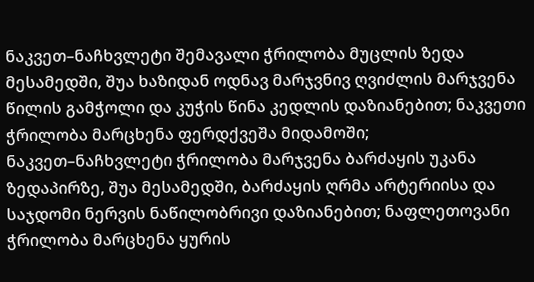ნაკვეთ–ნაჩხვლეტი შემავალი ჭრილობა მუცლის ზედა მესამედში, შუა ხაზიდან ოდნავ მარჯვნივ ღვიძლის მარჯვენა წილის გამჭოლი და კუჭის წინა კედლის დაზიანებით; ნაკვეთი ჭრილობა მარცხენა ფერდქვეშა მიდამოში; ნაკვეთ–ნაჩხვლეტი ჭრილობა მარჯვენა ბარძაყის უკანა ზედაპირზე, შუა მესამედში, ბარძაყის ღრმა არტერიისა და საჯდომი ნერვის ნაწილობრივი დაზიანებით; ნაფლეთოვანი ჭრილობა მარცხენა ყურის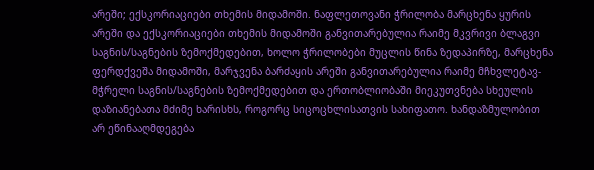არეში; ექსკორიაციები თხემის მიდამოში. ნაფლეთოვანი ჭრილობა მარცხენა ყურის არეში და ექსკორიაციები თხემის მიდამოში განვითარებულია რაიმე მკვრივი ბლაგვი საგნის/საგნების ზემოქმედებით, ხოლო ჭრილობები მუცლის წინა ზედაპირზე, მარცხენა ფერდქვეშა მიდამოში, მარჯვენა ბარძაყის არეში განვითარებულია რაიმე მჩხვლეტავ-მჭრელი საგნის/საგნების ზემოქმედებით და ერთობლიობაში მიეკუთვნება სხეულის დაზიანებათა მძიმე ხარისხს, როგორც სიცოცხლისათვის სახიფათო. ხანდაზმულობით არ ეწინააღმდეგება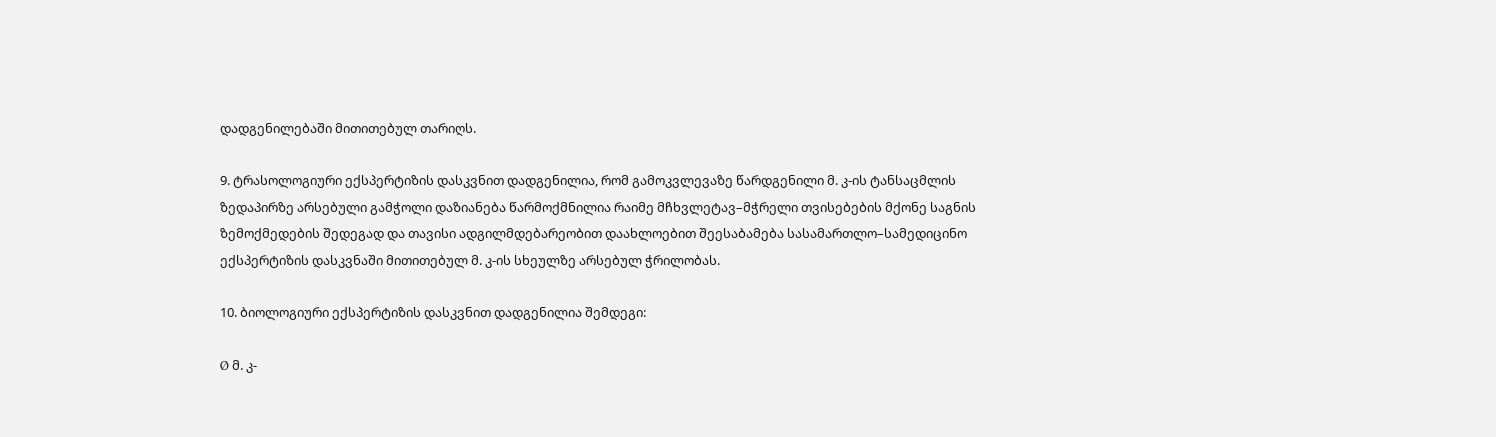დადგენილებაში მითითებულ თარიღს.

9. ტრასოლოგიური ექსპერტიზის დასკვნით დადგენილია, რომ გამოკვლევაზე წარდგენილი მ. კ-ის ტანსაცმლის ზედაპირზე არსებული გამჭოლი დაზიანება წარმოქმნილია რაიმე მჩხვლეტავ–მჭრელი თვისებების მქონე საგნის ზემოქმედების შედეგად და თავისი ადგილმდებარეობით დაახლოებით შეესაბამება სასამართლო–სამედიცინო ექსპერტიზის დასკვნაში მითითებულ მ. კ-ის სხეულზე არსებულ ჭრილობას.

10. ბიოლოგიური ექსპერტიზის დასკვნით დადგენილია შემდეგი:

Ø მ. კ-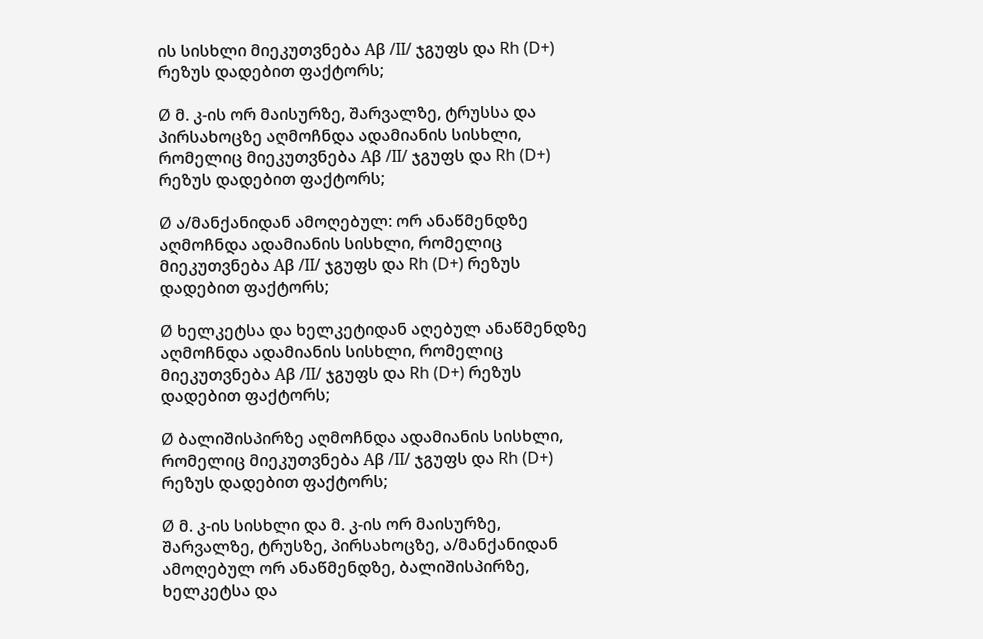ის სისხლი მიეკუთვნება Аβ /II/ ჯგუფს და Rh (D+) რეზუს დადებით ფაქტორს;

Ø მ. კ-ის ორ მაისურზე, შარვალზე, ტრუსსა და პირსახოცზე აღმოჩნდა ადამიანის სისხლი, რომელიც მიეკუთვნება Аβ /II/ ჯგუფს და Rh (D+) რეზუს დადებით ფაქტორს;

Ø ა/მანქანიდან ამოღებულ: ორ ანაწმენდზე აღმოჩნდა ადამიანის სისხლი, რომელიც მიეკუთვნება Аβ /II/ ჯგუფს და Rh (D+) რეზუს დადებით ფაქტორს;

Ø ხელკეტსა და ხელკეტიდან აღებულ ანაწმენდზე აღმოჩნდა ადამიანის სისხლი, რომელიც მიეკუთვნება Аβ /II/ ჯგუფს და Rh (D+) რეზუს დადებით ფაქტორს;

Ø ბალიშისპირზე აღმოჩნდა ადამიანის სისხლი, რომელიც მიეკუთვნება Аβ /II/ ჯგუფს და Rh (D+) რეზუს დადებით ფაქტორს;

Ø მ. კ-ის სისხლი და მ. კ-ის ორ მაისურზე, შარვალზე, ტრუსზე, პირსახოცზე, ა/მანქანიდან ამოღებულ ორ ანაწმენდზე, ბალიშისპირზე, ხელკეტსა და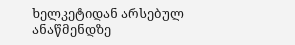ხელკეტიდან არსებულ ანაწმენდზე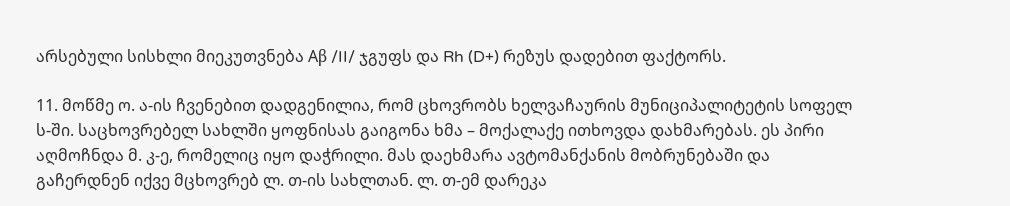არსებული სისხლი მიეკუთვნება Аβ /II/ ჯგუფს და Rh (D+) რეზუს დადებით ფაქტორს.

11. მოწმე ო. ა-ის ჩვენებით დადგენილია, რომ ცხოვრობს ხელვაჩაურის მუნიციპალიტეტის სოფელ ს-ში. საცხოვრებელ სახლში ყოფნისას გაიგონა ხმა – მოქალაქე ითხოვდა დახმარებას. ეს პირი აღმოჩნდა მ. კ-ე, რომელიც იყო დაჭრილი. მას დაეხმარა ავტომანქანის მობრუნებაში და გაჩერდნენ იქვე მცხოვრებ ლ. თ-ის სახლთან. ლ. თ-ემ დარეკა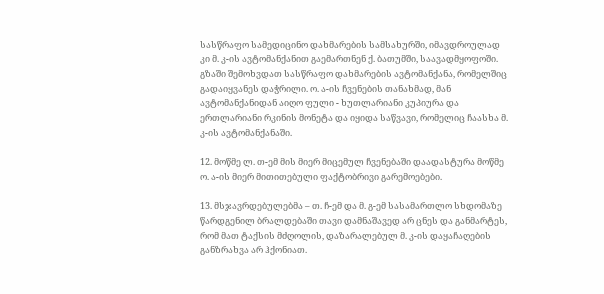სასწრაფო სამედიცინო დახმარების სამსახურში, იმავდროულად კი მ. კ-ის ავტომანქანით გაემართნენ ქ. ბათუმში, საავადმყოფოში. გზაში შემოხვდათ სასწრაფო დახმარების ავტომანქანა, რომელშიც გადაიყვანეს დაჭრილი. ო. ა-ის ჩვენების თანახმად, მან ავტომანქანიდან აიღო ფული - ხუთლარიანი კუპიურა და ერთლარიანი რკინის მონეტა და იყიდა საწვავი, რომელიც ჩაასხა მ. კ-ის ავტომანქანაში.

12. მოწმე ლ. თ-ემ მის მიერ მიცემულ ჩვენებაში დაადასტურა მოწმე ო. ა-ის მიერ მითითებული ფაქტობრივი გარემოებები.

13. მსჯავრდებულებმა – თ. ჩ-ემ და მ. გ-ემ სასამართლო სხდომაზე წარდგენილ ბრალდებაში თავი დამნაშავედ არ ცნეს და განმარტეს, რომ მათ ტაქსის მძღოლის, დაზარალებულ მ. კ-ის დაყაჩაღების განზრახვა არ ჰქონიათ.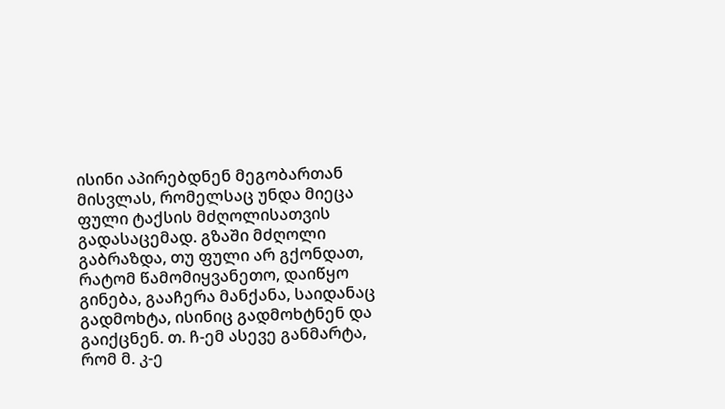ისინი აპირებდნენ მეგობართან მისვლას, რომელსაც უნდა მიეცა ფული ტაქსის მძღოლისათვის გადასაცემად. გზაში მძღოლი გაბრაზდა, თუ ფული არ გქონდათ, რატომ წამომიყვანეთო, დაიწყო გინება, გააჩერა მანქანა, საიდანაც გადმოხტა, ისინიც გადმოხტნენ და გაიქცნენ. თ. ჩ-ემ ასევე განმარტა, რომ მ. კ-ე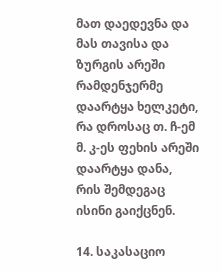მათ დაედევნა და მას თავისა და ზურგის არეში რამდენჯერმე დაარტყა ხელკეტი, რა დროსაც თ. ჩ-ემ მ. კ-ეს ფეხის არეში დაარტყა დანა, რის შემდეგაც ისინი გაიქცნენ.

14. საკასაციო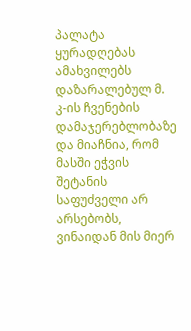პალატა ყურადღებას ამახვილებს დაზარალებულ მ. კ-ის ჩვენების დამაჯერებლობაზე და მიაჩნია, რომ მასში ეჭვის შეტანის საფუძველი არ არსებობს, ვინაიდან მის მიერ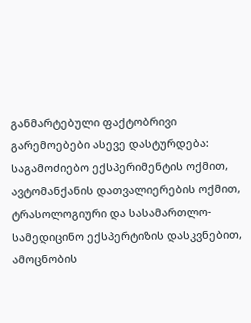განმარტებული ფაქტობრივი გარემოებები ასევე დასტურდება: საგამოძიებო ექსპერიმენტის ოქმით, ავტომანქანის დათვალიერების ოქმით, ტრასოლოგიური და სასამართლო-სამედიცინო ექსპერტიზის დასკვნებით, ამოცნობის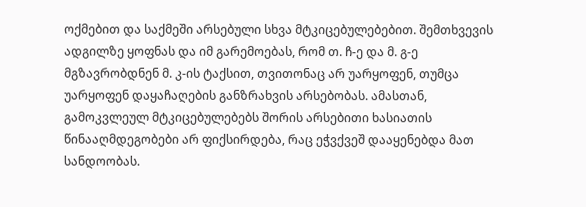ოქმებით და საქმეში არსებული სხვა მტკიცებულებებით. შემთხვევის ადგილზე ყოფნას და იმ გარემოებას, რომ თ. ჩ-ე და მ. გ-ე მგზავრობდნენ მ. კ-ის ტაქსით, თვითონაც არ უარყოფენ, თუმცა უარყოფენ დაყაჩაღების განზრახვის არსებობას. ამასთან, გამოკვლეულ მტკიცებულებებს შორის არსებითი ხასიათის წინააღმდეგობები არ ფიქსირდება, რაც ეჭვქვეშ დააყენებდა მათ სანდოობას.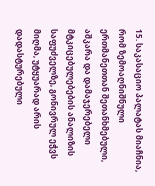15. საკასაციო პალატას მიაჩნია, რომ ზემოაღნიშნული ერთმანეთთან შეთანხმებული, აშკარა და დამაჯერებელი მტკიცებულებების ანალიზის საფუძველზე, გონივრულ ეჭვს მიღმა, უტყუარად არის დადასტურებული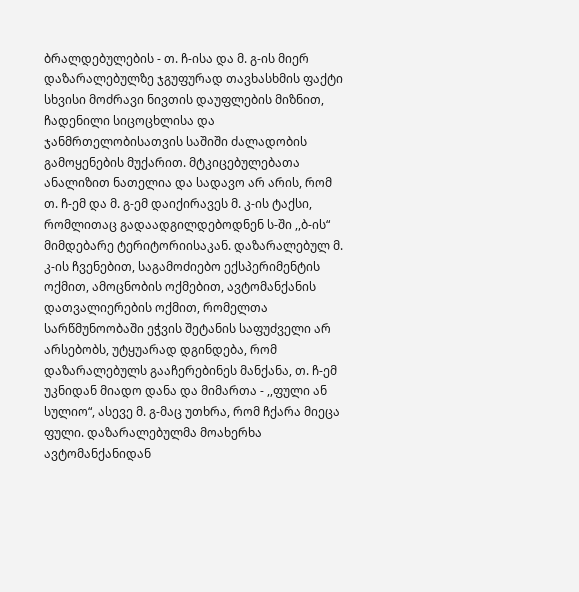ბრალდებულების - თ. ჩ-ისა და მ. გ-ის მიერ დაზარალებულზე ჯგუფურად თავხასხმის ფაქტი სხვისი მოძრავი ნივთის დაუფლების მიზნით, ჩადენილი სიცოცხლისა და ჯანმრთელობისათვის საშიში ძალადობის გამოყენების მუქარით. მტკიცებულებათა ანალიზით ნათელია და სადავო არ არის, რომ თ. ჩ-ემ და მ. გ-ემ დაიქირავეს მ. კ-ის ტაქსი, რომლითაც გადაადგილდებოდნენ ს-ში ,,ბ-ის“ მიმდებარე ტერიტორიისაკან. დაზარალებულ მ. კ-ის ჩვენებით, საგამოძიებო ექსპერიმენტის ოქმით, ამოცნობის ოქმებით, ავტომანქანის დათვალიერების ოქმით, რომელთა სარწმუნოობაში ეჭვის შეტანის საფუძველი არ არსებობს, უტყუარად დგინდება, რომ დაზარალებულს გააჩერებინეს მანქანა, თ. ჩ-ემ უკნიდან მიადო დანა და მიმართა - ,,ფული ან სულიო“, ასევე მ. გ-მაც უთხრა, რომ ჩქარა მიეცა ფული. დაზარალებულმა მოახერხა ავტომანქანიდან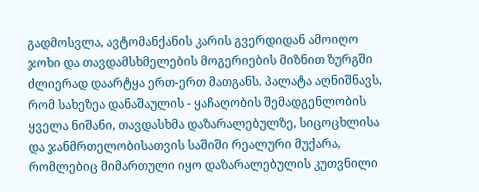გადმოსვლა, ავტომანქანის კარის გვერდიდან ამოიღო ჯოხი და თავდამსხმელების მოგერიების მიზნით ზურგში ძლიერად დაარტყა ერთ-ერთ მათგანს. პალატა აღნიშნავს, რომ სახეზეა დანაშაულის - ყაჩაღობის შემადგენლობის ყველა ნიშანი, თავდასხმა დაზარალებულზე, სიცოცხლისა და ჯანმრთელობისათვის საშიში რეალური მუქარა, რომლებიც მიმართული იყო დაზარალებულის კუთვნილი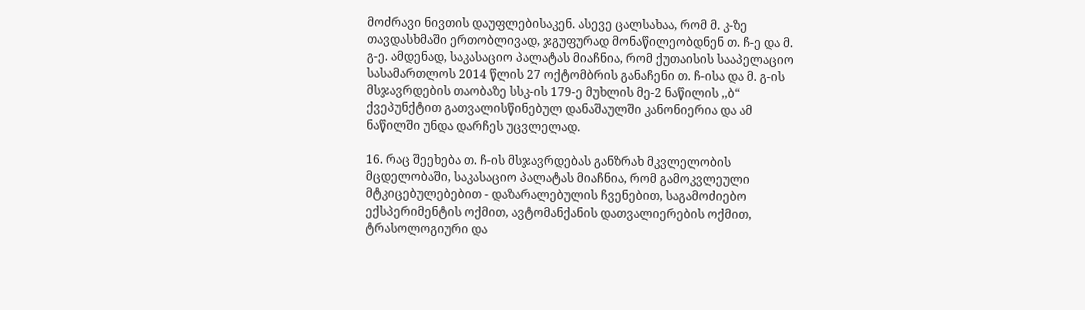მოძრავი ნივთის დაუფლებისაკენ. ასევე ცალსახაა, რომ მ. კ-ზე თავდასხმაში ერთობლივად, ჯგუფურად მონაწილეობდნენ თ. ჩ-ე და მ. გ-ე. ამდენად, საკასაციო პალატას მიაჩნია, რომ ქუთაისის სააპელაციო სასამართლოს 2014 წლის 27 ოქტომბრის განაჩენი თ. ჩ-ისა და მ. გ-ის მსჯავრდების თაობაზე სსკ-ის 179-ე მუხლის მე-2 ნაწილის ,,ბ“ ქვეპუნქტით გათვალისწინებულ დანაშაულში კანონიერია და ამ ნაწილში უნდა დარჩეს უცვლელად.

16. რაც შეეხება თ. ჩ-ის მსჯავრდებას განზრახ მკვლელობის მცდელობაში, საკასაციო პალატას მიაჩნია, რომ გამოკვლეული მტკიცებულებებით - დაზარალებულის ჩვენებით, საგამოძიებო ექსპერიმენტის ოქმით, ავტომანქანის დათვალიერების ოქმით, ტრასოლოგიური და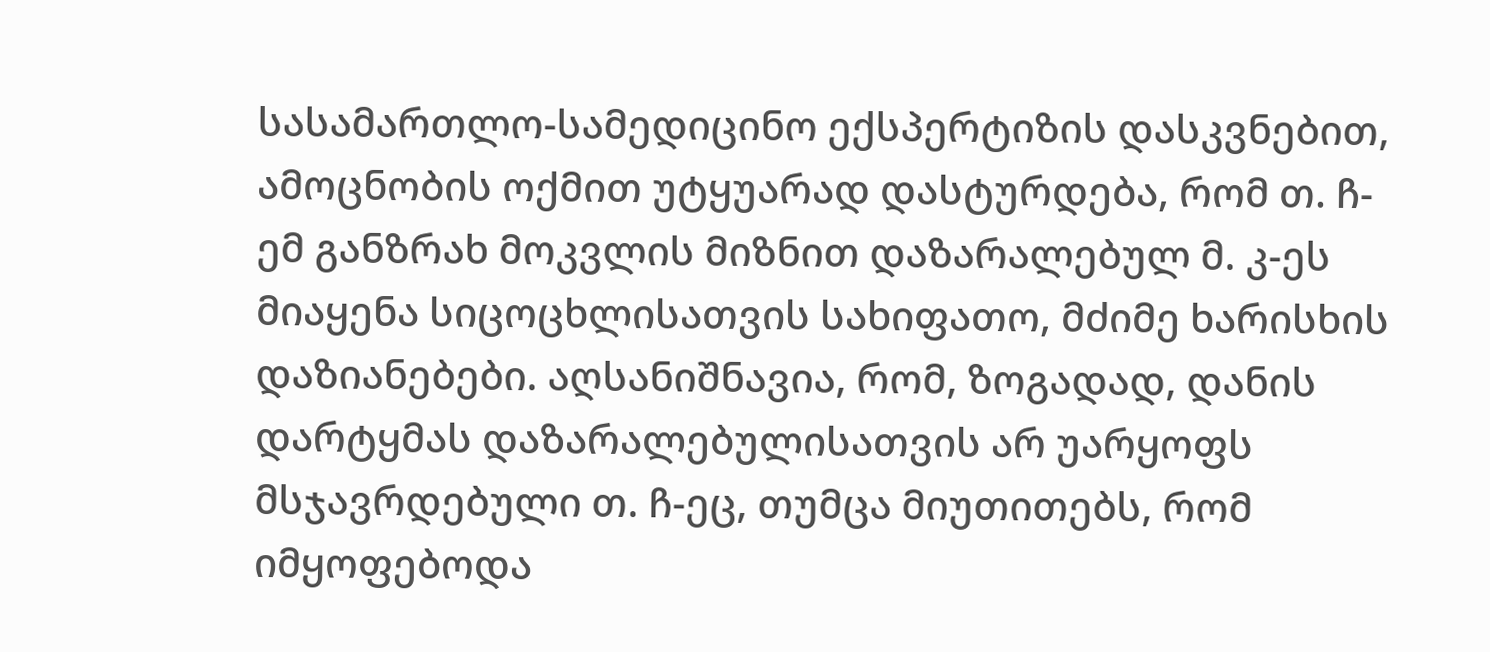სასამართლო-სამედიცინო ექსპერტიზის დასკვნებით, ამოცნობის ოქმით უტყუარად დასტურდება, რომ თ. ჩ-ემ განზრახ მოკვლის მიზნით დაზარალებულ მ. კ-ეს მიაყენა სიცოცხლისათვის სახიფათო, მძიმე ხარისხის დაზიანებები. აღსანიშნავია, რომ, ზოგადად, დანის დარტყმას დაზარალებულისათვის არ უარყოფს მსჯავრდებული თ. ჩ-ეც, თუმცა მიუთითებს, რომ იმყოფებოდა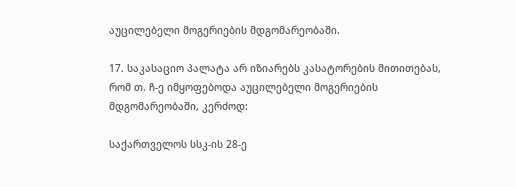აუცილებელი მოგერიების მდგომარეობაში.

17. საკასაციო პალატა არ იზიარებს კასატორების მითითებას, რომ თ. ჩ-ე იმყოფებოდა აუცილებელი მოგერიების მდგომარეობაში, კერძოდ:

საქართველოს სსკ-ის 28-ე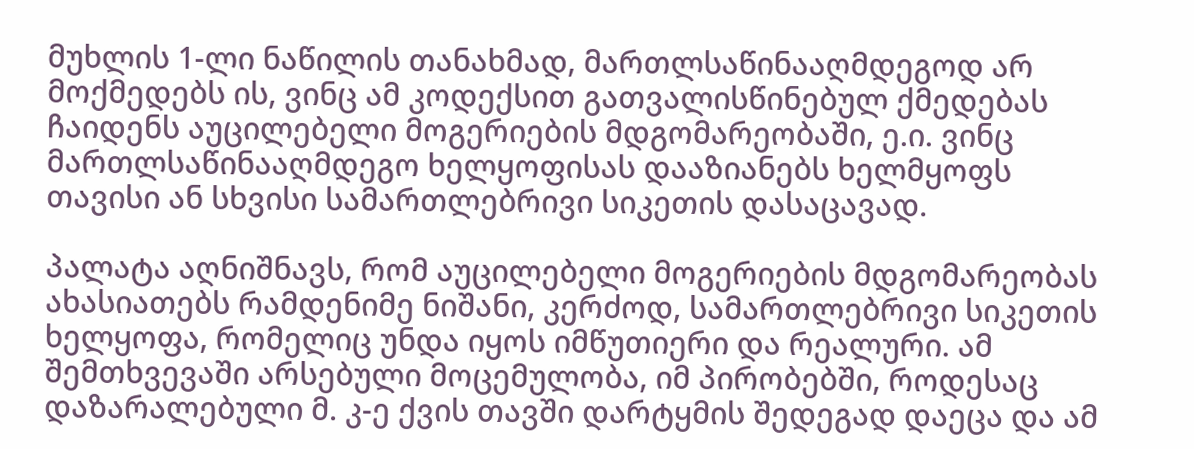მუხლის 1-ლი ნაწილის თანახმად, მართლსაწინააღმდეგოდ არ მოქმედებს ის, ვინც ამ კოდექსით გათვალისწინებულ ქმედებას ჩაიდენს აუცილებელი მოგერიების მდგომარეობაში, ე.ი. ვინც მართლსაწინააღმდეგო ხელყოფისას დააზიანებს ხელმყოფს თავისი ან სხვისი სამართლებრივი სიკეთის დასაცავად.

პალატა აღნიშნავს, რომ აუცილებელი მოგერიების მდგომარეობას ახასიათებს რამდენიმე ნიშანი, კერძოდ, სამართლებრივი სიკეთის ხელყოფა, რომელიც უნდა იყოს იმწუთიერი და რეალური. ამ შემთხვევაში არსებული მოცემულობა, იმ პირობებში, როდესაც დაზარალებული მ. კ-ე ქვის თავში დარტყმის შედეგად დაეცა და ამ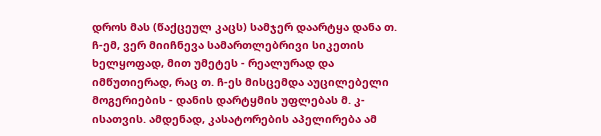დროს მას (წაქცეულ კაცს) სამჯერ დაარტყა დანა თ. ჩ-ემ, ვერ მიიჩნევა სამართლებრივი სიკეთის ხელყოფად, მით უმეტეს - რეალურად და იმწუთიერად, რაც თ. ჩ-ეს მისცემდა აუცილებელი მოგერიების - დანის დარტყმის უფლებას მ. კ-ისათვის. ამდენად, კასატორების აპელირება ამ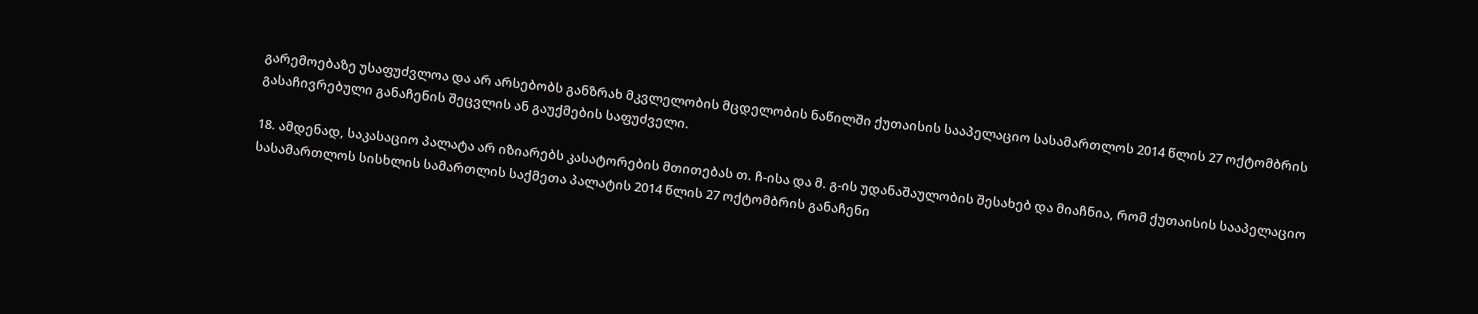გარემოებაზე უსაფუძვლოა და არ არსებობს განზრახ მკვლელობის მცდელობის ნაწილში ქუთაისის სააპელაციო სასამართლოს 2014 წლის 27 ოქტომბრის გასაჩივრებული განაჩენის შეცვლის ან გაუქმების საფუძველი.

18. ამდენად, საკასაციო პალატა არ იზიარებს კასატორების მთითებას თ. ჩ-ისა და მ. გ-ის უდანაშაულობის შესახებ და მიაჩნია, რომ ქუთაისის სააპელაციო სასამართლოს სისხლის სამართლის საქმეთა პალატის 2014 წლის 27 ოქტომბრის განაჩენი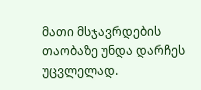მათი მსჯავრდების თაობაზე უნდა დარჩეს უცვლელად.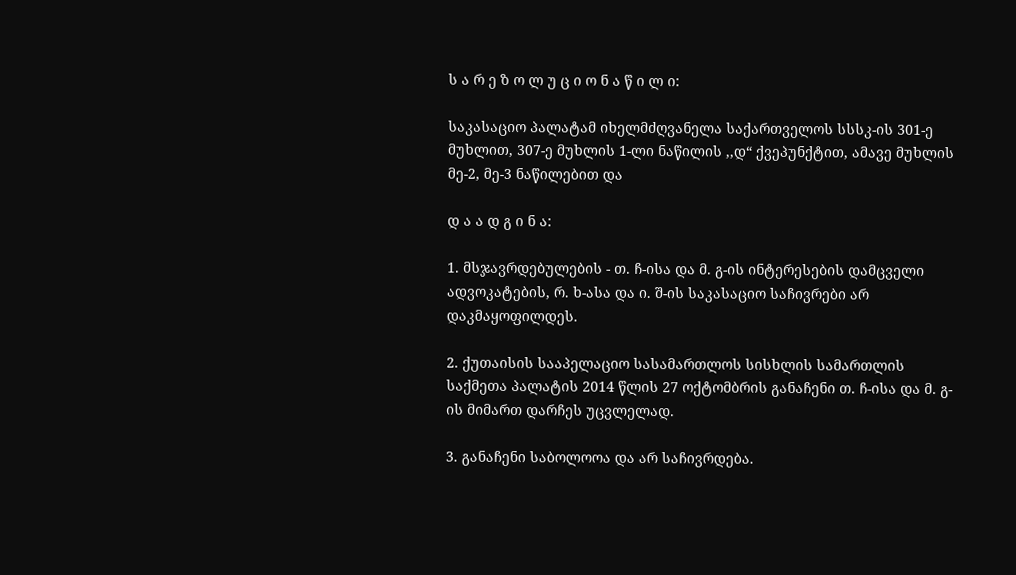ს ა რ ე ზ ო ლ უ ც ი ო ნ ა წ ი ლ ი:

საკასაციო პალატამ იხელმძღვანელა საქართველოს სსსკ-ის 301-ე მუხლით, 307-ე მუხლის 1-ლი ნაწილის ,,დ“ ქვეპუნქტით, ამავე მუხლის მე-2, მე-3 ნაწილებით და

დ ა ა დ გ ი ნ ა:

1. მსჯავრდებულების - თ. ჩ-ისა და მ. გ-ის ინტერესების დამცველი ადვოკატების, რ. ხ-ასა და ი. შ-ის საკასაციო საჩივრები არ დაკმაყოფილდეს.

2. ქუთაისის სააპელაციო სასამართლოს სისხლის სამართლის საქმეთა პალატის 2014 წლის 27 ოქტომბრის განაჩენი თ. ჩ-ისა და მ. გ-ის მიმართ დარჩეს უცვლელად.

3. განაჩენი საბოლოოა და არ საჩივრდება.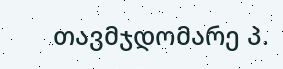თავმჯდომარე პ.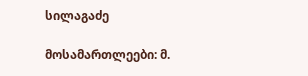სილაგაძე

მოსამართლეები: მ.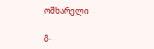ოშხარელი

გ.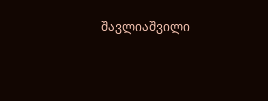შავლიაშვილი